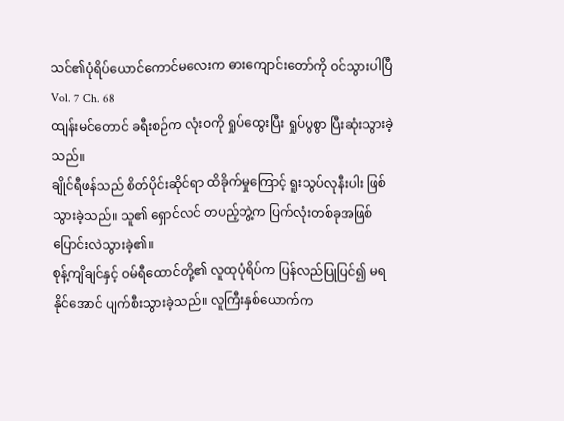သင်၏ပုံရိပ်ယောင်ကောင်မလေးက ဓားကျောင်းတော်ကို ဝင်သွားပါပြီ
Vol. 7 Ch. 68
ထျန်းမင်တောင် ခရီးစဉ်က လုံးဝကို ရှုပ်ထွေးပြီး ရှုပ်ပွစွာ ပြီးဆုံးသွားခဲ့သည်။
ချိုင်ရီဖန်သည် စိတ်ပိုင်းဆိုင်ရာ ထိခိုက်မှုကြောင့် ရူးသွပ်လုနီးပါး ဖြစ်သွားခဲ့သည်။ သူ၏ ရှောင်လင် တပည့်ဘွဲ့က ပြက်လုံးတစ်ခုအဖြစ် ပြောင်းလဲသွားခဲ့၏။
စုန့်ကျိချင်နှင့် ဝမ်ရီထောင်တို့၏ လူထုပုံရိပ်က ပြန်လည်ပြုပြင်၍ မရနိုင်အောင် ပျက်စီးသွားခဲ့သည်။ လူကြီးနှစ်ယောက်က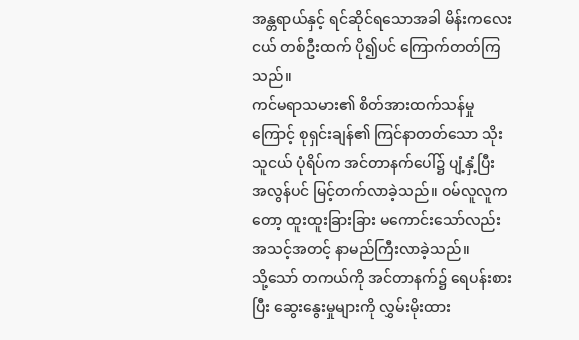အန္တရာယ်နှင့် ရင်ဆိုင်ရသောအခါ မိန်းကလေးငယ် တစ်ဦးထက် ပို၍ပင် ကြောက်တတ်ကြသည်။
ကင်မရာသမား၏ စိတ်အားထက်သန်မှုကြောင့် စုရှင်းချန်၏ ကြင်နာတတ်သော သိုးသူငယ် ပုံရိပ်က အင်တာနက်ပေါ်၌ ပျံ့နှံ့ပြီး အလွန်ပင် မြင့်တက်လာခဲ့သည်။ ဝမ်လူလူကတော့ ထူးထူးခြားခြား မကောင်းသော်လည်း အသင့်အတင့် နာမည်ကြီးလာခဲ့သည်။
သို့သော် တကယ်ကို အင်တာနက်၌ ရေပန်းစားပြီး ဆွေးနွေးမှုများကို လွှမ်းမိုးထား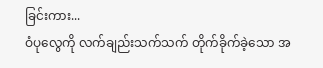ခြင်းကား...
ဝံပုလွေကို လက်ချည်းသက်သက် တိုက်ခိုက်ခဲ့သော အ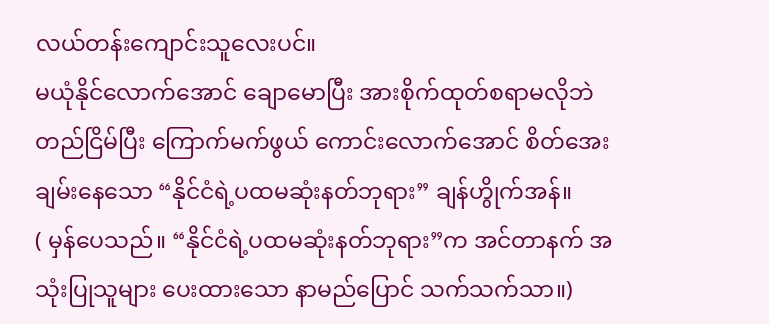လယ်တန်းကျောင်းသူလေးပင်။
မယုံနိုင်လောက်အောင် ချောမောပြီး အားစိုက်ထုတ်စရာမလိုဘဲ တည်ငြိမ်ပြီး ကြောက်မက်ဖွယ် ကောင်းလောက်အောင် စိတ်အေးချမ်းနေသော “နိုင်ငံရဲ့ပထမဆုံးနတ်ဘုရား” ချန်ဟွိုက်အန်။
( မှန်ပေသည်။ “နိုင်ငံရဲ့ပထမဆုံးနတ်ဘုရား”က အင်တာနက် အသုံးပြုသူများ ပေးထားသော နာမည်ပြောင် သက်သက်သာ။)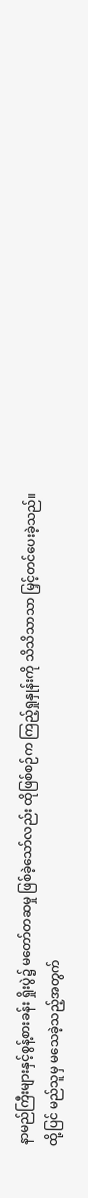နာမည်ကြီးများနှင့်စွန့်စားခန်း ရှိုးပွဲ၌ မတော်တဆမှု ဖြစ်ခဲ့သော်လည်း ထိုဖြစ်စဉ်က ကြည့်ရှုနှုန်းကို သိသိသာသာ မြှင့်တင်ပေးခဲ့သည်။
ထို့ပြင် မည်သူမှ မသေခဲ့သည့်အတွက်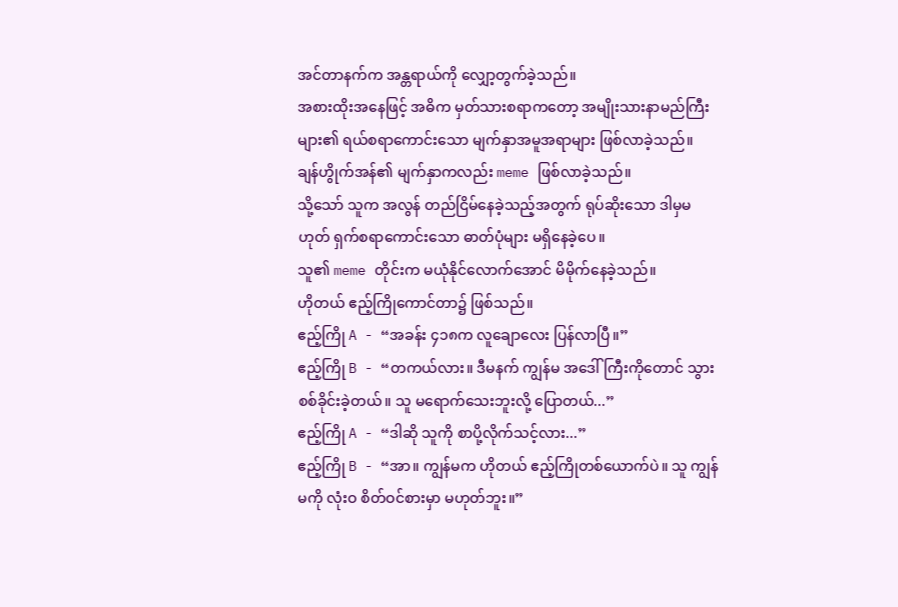အင်တာနက်က အန္တရာယ်ကို လျှော့တွက်ခဲ့သည်။
အစားထိုးအနေဖြင့် အဓိက မှတ်သားစရာကတော့ အမျိုးသားနာမည်ကြီးများ၏ ရယ်စရာကောင်းသော မျက်နှာအမူအရာများ ဖြစ်လာခဲ့သည်။
ချန်ဟွိုက်အန်၏ မျက်နှာကလည်း meme ဖြစ်လာခဲ့သည်။
သို့သော် သူက အလွန် တည်ငြိမ်နေခဲ့သည့်အတွက် ရုပ်ဆိုးသော ဒါမှမဟုတ် ရှက်စရာကောင်းသော ဓာတ်ပုံများ မရှိနေခဲ့ပေ။
သူ၏ meme တိုင်းက မယုံနိုင်လောက်အောင် မိမိုက်နေခဲ့သည်။
ဟိုတယ် ဧည့်ကြိုကောင်တာ၌ ဖြစ်သည်။
ဧည့်ကြို A - “အခန်း ၄၁၈က လူချောလေး ပြန်လာပြီ။”
ဧည့်ကြို B - “တကယ်လား။ ဒီမနက် ကျွန်မ အဒေါ်ကြီးကိုတောင် သွားစစ်ခိုင်းခဲ့တယ်။ သူ မရောက်သေးဘူးလို့ ပြောတယ်...”
ဧည့်ကြို A - “ဒါဆို သူကို စာပို့လိုက်သင့်လား...”
ဧည့်ကြို B - “အာ။ ကျွန်မက ဟိုတယ် ဧည့်ကြိုတစ်ယောက်ပဲ။ သူ ကျွန်မကို လုံးဝ စိတ်ဝင်စားမှာ မဟုတ်ဘူး။”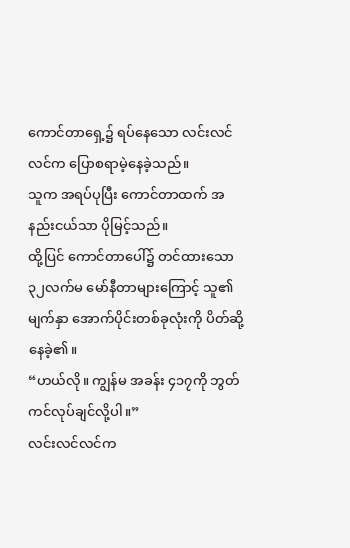ကောင်တာရှေ့၌ ရပ်နေသော လင်းလင်လင်က ပြောစရာမဲ့နေခဲ့သည်။
သူက အရပ်ပုပြီး ကောင်တာထက် အနည်းငယ်သာ ပိုမြင့်သည်။
ထို့ပြင် ကောင်တာပေါ်၌ တင်ထားသော ၃၂လက်မ မော်နီတာများကြောင့် သူ၏ မျက်နှာ အောက်ပိုင်းတစ်ခုလုံးကို ပိတ်ဆို့နေခဲ့၏။
“ဟယ်လို။ ကျွန်မ အခန်း ၄၁၇ကို ဘွတ်ကင်လုပ်ချင်လို့ပါ။”
လင်းလင်လင်က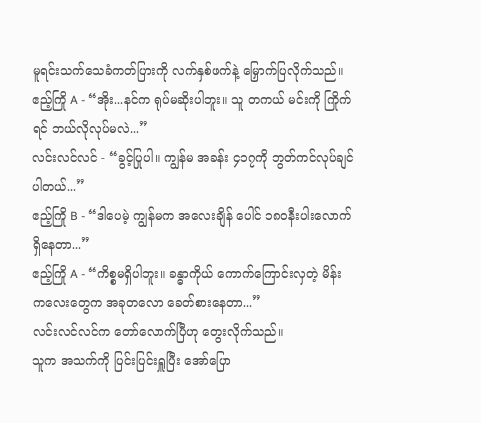မူရင်းသက်သေခံကတ်ပြားကို လက်နှစ်ဖက်နဲ့ မြှောက်ပြလိုက်သည်။
ဧည့်ကြို A - “အိုး...နင်က ရုပ်မဆိုးပါဘူး။ သူ တကယ် မင်းကို ကြိုက်ရင် ဘယ်လိုလုပ်မလဲ...”
လင်းလင်လင် - “ခွင့်ပြုပါ။ ကျွန်မ အခန်း ၄၁၇ကို ဘွတ်ကင်လုပ်ချင်ပါတယ်...”
ဧည့်ကြို B - “ဒါပေမဲ့ ကျွန်မက အလေးချိန် ပေါင် ၁၈၀နီးပါးလောက် ရှိနေတာ...”
ဧည့်ကြို A - “ကိစ္စမရှိပါဘူး။ ခန္ဓာကိုယ် ကောက်ကြောင်းလှတဲ့ မိန်းကလေးတွေက အခုတလော ခေတ်စားနေတာ...”
လင်းလင်လင်က တော်လောက်ပြီဟု တွေးလိုက်သည်။
သူက အသက်ကို ပြင်းပြင်းရှူပြီး အော်ပြော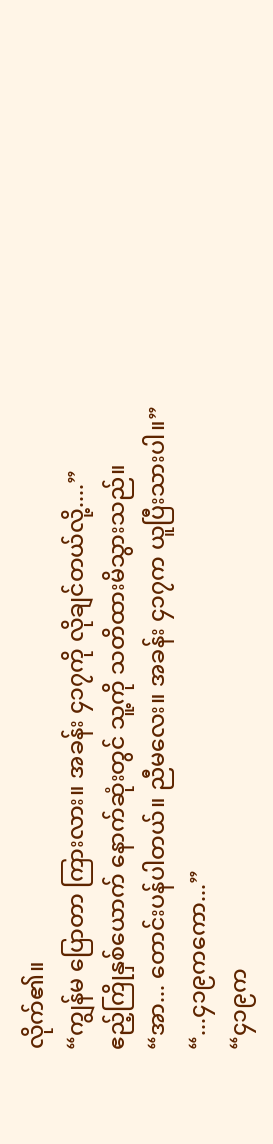လိုက်၏။
“ကျွန်မ ပြောတာ ကြားလား။ အခန်း ၄၁၇ကို လိုချင်တယ်လို့....”
ဧည့်ကြိုနှစ်ယောက် နောက်ဆုံးတွင် သူ့ကို သတိထားမိသွားသည်။
“အာ... တောင်းပန်ပါတယ်။ ညီမလေး။ အခန်း ၄၁၇က ယူပြီးသားပါ။”
“...၄၁၉ကကော...”
“၄၁၉က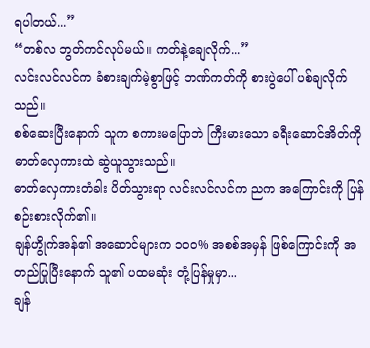ရပါတယ်...”
“တစ်လ ဘွတ်ကင်လုပ်မယ်။ ကတ်နဲ့ချေလိုက်...”
လင်းလင်လင်က ခံစားချက်မဲ့စွာဖြင့် ဘဏ်ကတ်ကို စားပွဲပေါ် ပစ်ချလိုက်သည်။
စစ်ဆေးပြီးနောက် သူက စကားမပြောဘဲ ကြီးမားသော ခရီးဆောင်အိတ်ကို ဓာတ်လှေကားထဲ ဆွဲယူသွားသည်။
ဓာတ်လှေကားတံခါး ပိတ်သွားရာ လင်းလင်လင်က ညက အကြောင်းကို ပြန်စဉ်းစားလိုက်၏။
ချန်ဟွိုက်အန်၏ အဆောင်များက ၁၀၀% အစစ်အမှန် ဖြစ်ကြောင်းကို အတည်ပြုပြီးနောက် သူ၏ ပထမဆုံး တုံ့ပြန်မှုမှာ...
ချန်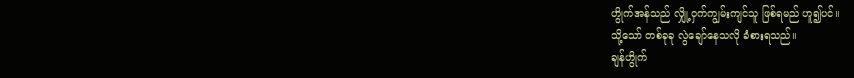ဟွိုက်အန်သည် လျှို့ဝှက်ကျွမ်းကျင်သူ ဖြစ်ရမည် ဟူ၍ပင်။
သို့သော် တစ်ခုခု လွဲချော်နေသလို ခံစားရသည်။
ချန်ဟွိုက်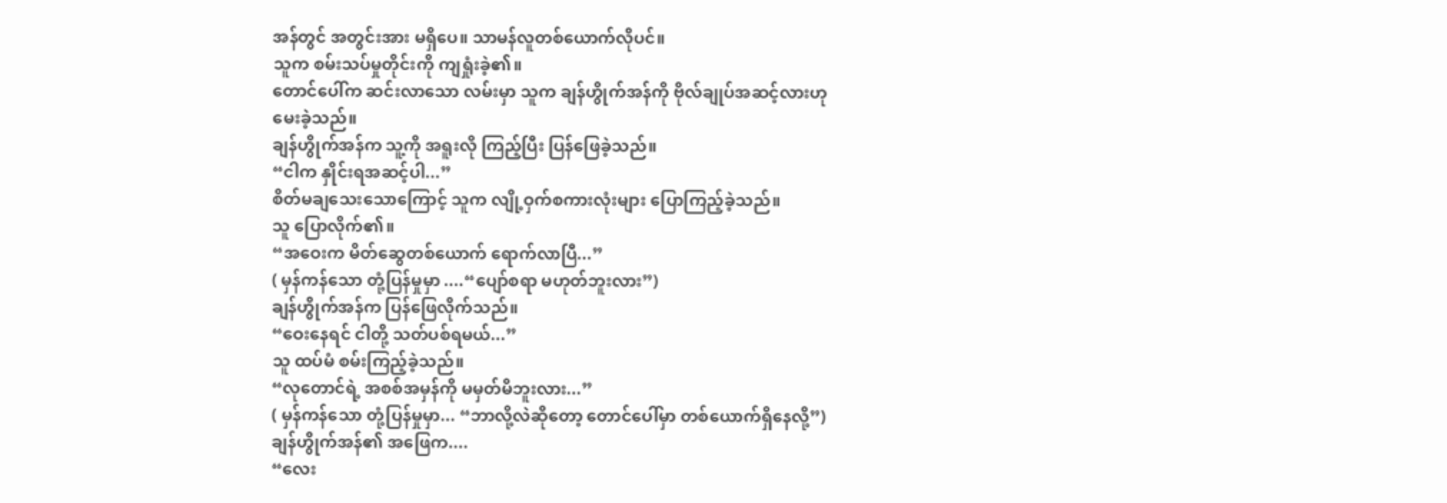အန်တွင် အတွင်းအား မရှိပေ။ သာမန်လူတစ်ယောက်လိုပင်။
သူက စမ်းသပ်မှုတိုင်းကို ကျရှုံးခဲ့၏။
တောင်ပေါ်က ဆင်းလာသော လမ်းမှာ သူက ချန်ဟွိုက်အန်ကို ဗိုလ်ချုပ်အဆင့်လားဟု မေးခဲ့သည်။
ချန်ဟွိုက်အန်က သူ့ကို အရူးလို ကြည့်ပြီး ပြန်ဖြေခဲ့သည်။
“ငါက နှိုင်းရအဆင့်ပါ...”
စိတ်မချသေးသောကြောင့် သူက လျို့ဝှက်စကားလုံးများ ပြောကြည့်ခဲ့သည်။
သူ ပြောလိုက်၏။
“အဝေးက မိတ်ဆွေတစ်ယောက် ရောက်လာပြီ...”
( မှန်ကန်သော တုံ့ပြန်မှုမှာ ....“ပျော်စရာ မဟုတ်ဘူးလား”)
ချန်ဟွိုက်အန်က ပြန်ဖြေလိုက်သည်။
“ဝေးနေရင် ငါတို့ သတ်ပစ်ရမယ်...”
သူ ထပ်မံ စမ်းကြည့်ခဲ့သည်။
“လုတောင်ရဲ့ အစစ်အမှန်ကို မမှတ်မိဘူးလား...”
( မှန်ကန်သော တုံ့ပြန်မှုမှာ... “ဘာလို့လဲဆိုတော့ တောင်ပေါ်မှာ တစ်ယောက်ရှိနေလို့”)
ချန်ဟွိုက်အန်၏ အဖြေက....
“လေး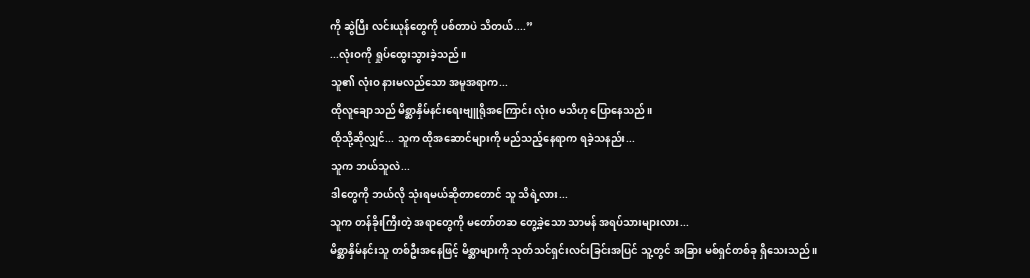ကို ဆွဲပြီး လင်းယုန်တွေကို ပစ်တာပဲ သိတယ်....”
...လုံးဝကို ရှုပ်ထွေးသွားခဲ့သည်။
သူ၏ လုံးဝ နားမလည်သော အမူအရာက...
ထိုလူချောသည် မိစ္ဆာနှိမ်နင်းရေးဗျူရိုအကြောင်း လုံးဝ မသိဟု ပြောနေသည်။
ထိုသို့ဆိုလျှင်... သူက ထိုအဆောင်များကို မည်သည့်နေရာက ရခဲ့သနည်း...
သူက ဘယ်သူလဲ...
ဒါတွေကို ဘယ်လို သုံးရမယ်ဆိုတာတောင် သူ သိရဲ့လား...
သူက တန်ခိုးကြီးတဲ့ အရာတွေကို မတော်တဆ တွေ့ခဲ့သော သာမန် အရပ်သားများလား...
မိစ္ဆာနှိမ်နင်းသူ တစ်ဦးအနေဖြင့် မိစ္ဆာများကို သုတ်သင်ရှင်းလင်းခြင်းအပြင် သူ့တွင် အခြား မစ်ရှင်တစ်ခု ရှိသေးသည်။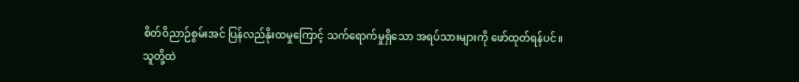စိတ်ဝိညာဉ်စွမ်းအင် ပြန်လည်နိုးထမှုကြောင့် သက်ရောက်မှုရှိသော အရပ်သားများကို ဖော်ထုတ်ရန်ပင်။
သူတို့ထဲ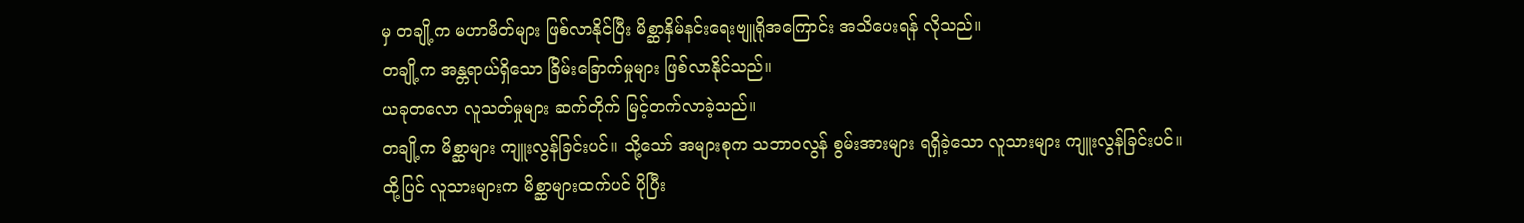မှ တချို့က မဟာမိတ်များ ဖြစ်လာနိုင်ပြီး မိစ္ဆာနှိမ်နင်းရေးဗျူရိုအကြောင်း အသိပေးရန် လိုသည်။
တချို့က အန္တရာယ်ရှိသော ခြိမ်းခြောက်မှုများ ဖြစ်လာနိုင်သည်။
ယခုတလော လူသတ်မှုများ ဆက်တိုက် မြင့်တက်လာခဲ့သည်။
တချို့က မိစ္ဆာများ ကျူးလွန်ခြင်းပင်။ သို့သော် အများစုက သဘာဝလွန် စွမ်းအားများ ရရှိခဲ့သော လူသားများ ကျူးလွန်ခြင်းပင်။
ထို့ပြင် လူသားများက မိစ္ဆာများထက်ပင် ပိုပြီး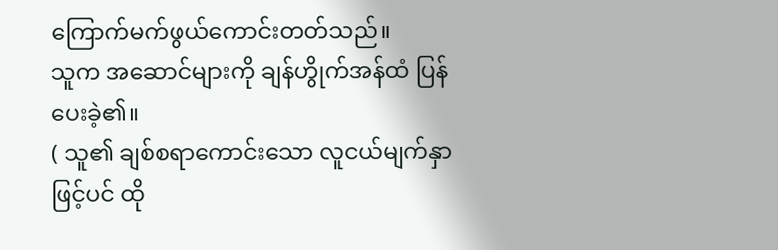ကြောက်မက်ဖွယ်ကောင်းတတ်သည်။
သူက အဆောင်များကို ချန်ဟွိုက်အန်ထံ ပြန်ပေးခဲ့၏။
( သူ၏ ချစ်စရာကောင်းသော လူငယ်မျက်နှာဖြင့်ပင် ထို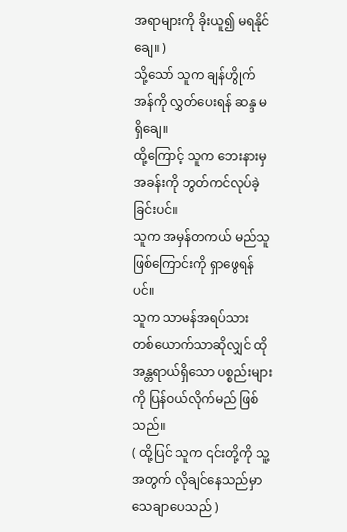အရာများကို ခိုးယူ၍ မရနိုင်ချေ။ )
သို့သော် သူက ချန်ဟွိုက်အန်ကို လွှတ်ပေးရန် ဆန္ဒ မရှိချေ။
ထို့ကြောင့် သူက ဘေးနားမှ အခန်းကို ဘွတ်ကင်လုပ်ခဲ့ခြင်းပင်။
သူက အမှန်တကယ် မည်သူ ဖြစ်ကြောင်းကို ရှာဖွေရန်ပင်။
သူက သာမန်အရပ်သား တစ်ယောက်သာဆိုလျှင် ထိုအန္တရာယ်ရှိသော ပစ္စည်းများကို ပြန်ဝယ်လိုက်မည် ဖြစ်သည်။
( ထို့ပြင် သူက ၎င်းတို့ကို သူ့အတွက် လိုချင်နေသည်မှာ သေချာပေသည် )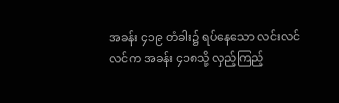အခန်း ၄၁၉ တံခါး၌ ရပ်နေသော လင်းလင်လင်က အခန်း ၄၁၈သို့ လှည့်ကြည့်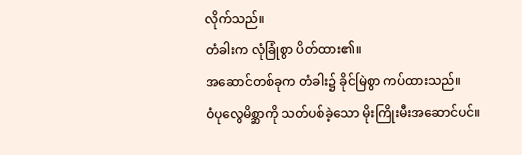လိုက်သည်။
တံခါးက လုံခြုံစွာ ပိတ်ထား၏။
အဆောင်တစ်ခုက တံခါး၌ ခိုင်မြဲစွာ ကပ်ထားသည်။
ဝံပုလွေမိစ္ဆာကို သတ်ပစ်ခဲ့သော မိုးကြိုးမီးအဆောင်ပင်။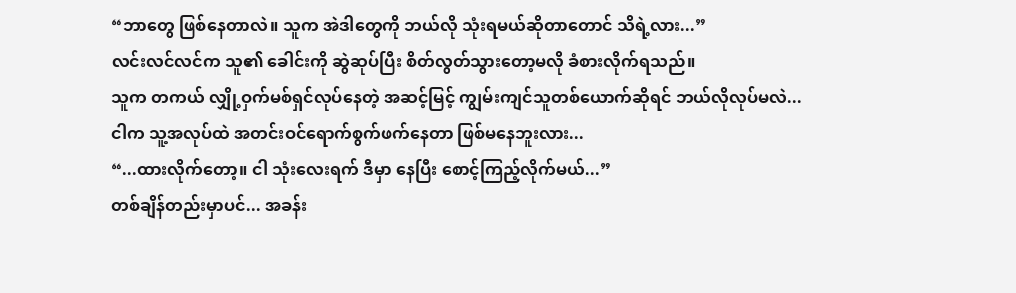“ဘာတွေ ဖြစ်နေတာလဲ။ သူက အဲဒါတွေကို ဘယ်လို သုံးရမယ်ဆိုတာတောင် သိရဲ့လား...”
လင်းလင်လင်က သူ၏ ခေါင်းကို ဆွဲဆုပ်ပြီး စိတ်လွတ်သွားတော့မလို ခံစားလိုက်ရသည်။
သူက တကယ် လျှို့ဝှက်မစ်ရှင်လုပ်နေတဲ့ အဆင့်မြင့် ကျွမ်းကျင်သူတစ်ယောက်ဆိုရင် ဘယ်လိုလုပ်မလဲ...
ငါက သူ့အလုပ်ထဲ အတင်းဝင်ရောက်စွက်ဖက်နေတာ ဖြစ်မနေဘူးလား...
“...ထားလိုက်တော့။ ငါ သုံးလေးရက် ဒီမှာ နေပြီး စောင့်ကြည့်လိုက်မယ်...”
တစ်ချိန်တည်းမှာပင်... အခန်း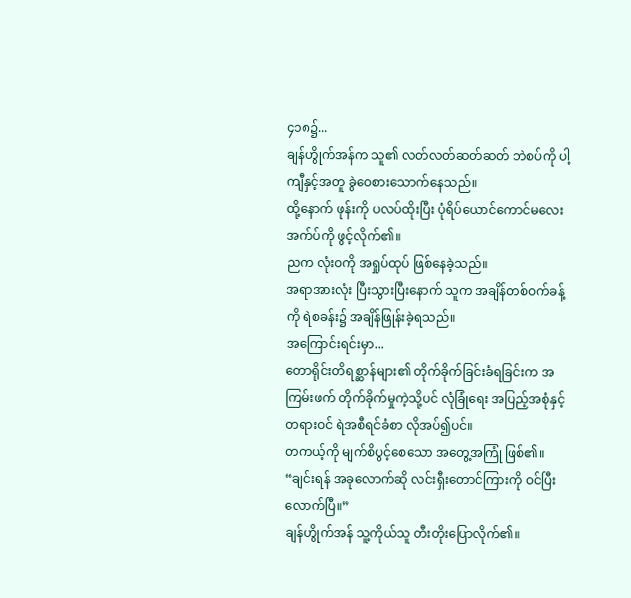၄၁၈၌...
ချန်ဟွိုက်အန်က သူ၏ လတ်လတ်ဆတ်ဆတ် ဘဲစပ်ကို ပါ့ကျီနှင့်အတူ ခွဲဝေစားသောက်နေသည်။
ထို့နောက် ဖုန်းကို ပလပ်ထိုးပြီး ပုံရိပ်ယောင်ကောင်မလေး အက်ပ်ကို ဖွင့်လိုက်၏။
ညက လုံးဝကို အရှုပ်ထုပ် ဖြစ်နေခဲ့သည်။
အရာအားလုံး ပြီးသွားပြီးနောက် သူက အချိန်တစ်ဝက်ခန့်ကို ရဲစခန်း၌ အချိန်ဖြုန်းခဲ့ရသည်။
အကြောင်းရင်းမှာ...
တောရိုင်းတိရစ္ဆာန်များ၏ တိုက်ခိုက်ခြင်းခံရခြင်းက အကြမ်းဖက် တိုက်ခိုက်မှုကဲ့သို့ပင် လုံခြုံရေး အပြည့်အစုံနှင့် တရားဝင် ရဲအစီရင်ခံစာ လိုအပ်၍ပင်။
တကယ့်ကို မျက်စိပွင့်စေသော အတွေ့အကြုံ ဖြစ်၏။
“ချင်းရန် အခုလောက်ဆို လင်းရှီးတောင်ကြားကို ဝင်ပြီးလောက်ပြီ။”
ချန်ဟွိုက်အန် သူ့ကိုယ်သူ တီးတိုးပြောလိုက်၏။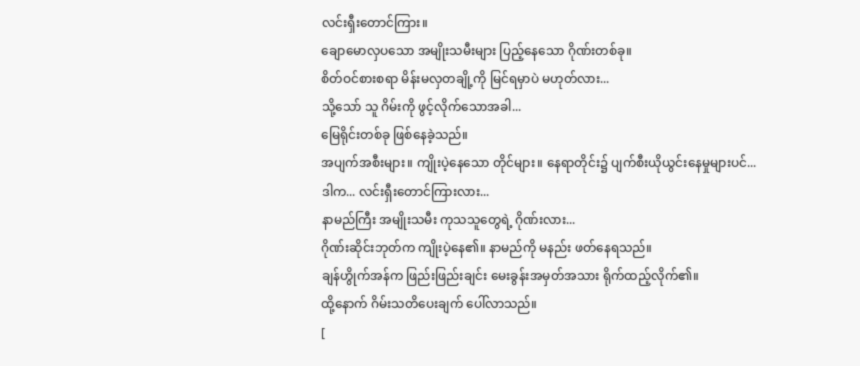လင်းရှီးတောင်ကြား။
ချောမောလှပသော အမျိုးသမီးများ ပြည့်နေသော ဂိုဏ်းတစ်ခု။
စိတ်ဝင်စားစရာ မိန်းမလှတချို့ကို မြင်ရမှာပဲ မဟုတ်လား...
သို့သော် သူ ဂိမ်းကို ဖွင့်လိုက်သောအခါ...
မြေရိုင်းတစ်ခု ဖြစ်နေခဲ့သည်။
အပျက်အစီးများ။ ကျိုးပဲ့နေသော တိုင်များ။ နေရာတိုင်း၌ ပျက်စီးယိုယွင်းနေမှုများပင်...
ဒါက... လင်းရှီးတောင်ကြားလား...
နာမည်ကြီး အမျိုးသမီး ကုသသူတွေရဲ့ ဂိုဏ်းလား...
ဂိုဏ်းဆိုင်းဘုတ်က ကျိုးပဲ့နေ၏။ နာမည်ကို မနည်း ဖတ်နေရသည်။
ချန်ဟွိုက်အန်က ဖြည်းဖြည်းချင်း မေးခွန်းအမှတ်အသား ရိုက်ထည့်လိုက်၏။
ထို့နောက် ဂိမ်းသတိပေးချက် ပေါ်လာသည်။
[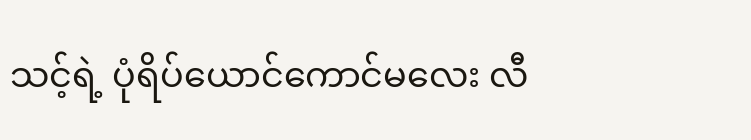သင့်ရဲ့ ပုံရိပ်ယောင်ကောင်မလေး လီ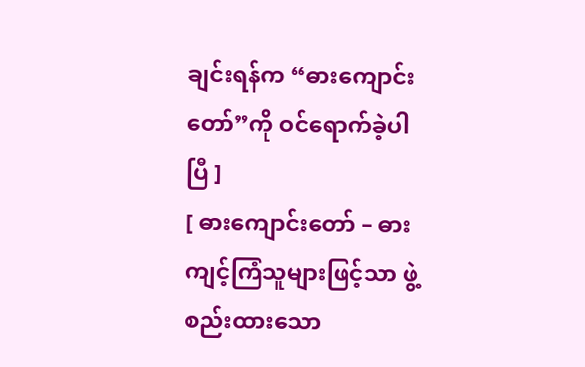ချင်းရန်က “ဓားကျောင်းတော်”ကို ဝင်ရောက်ခဲ့ပါပြီ ]
[ ဓားကျောင်းတော် – ဓားကျင့်ကြံသူများဖြင့်သာ ဖွဲ့စည်းထားသော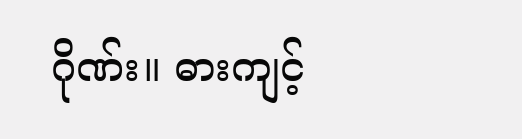ဂိုဏ်း။ ဓားကျင့်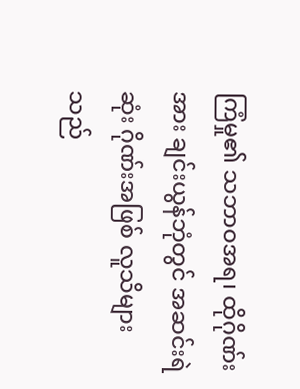ကြံမှု၏ သဘာဝအရ၊ ထိုဂိုဏ်းအား ချင်းယွန်ဘုံတွင် အဆင်းရဲဆုံး ဂိုဏ်းအဖြစ် လူသိများသည်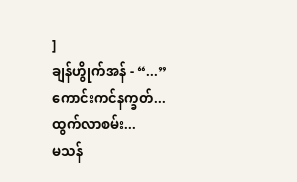]
ချန်ဟွိုက်အန် - “...”
ကောင်းကင်နက္ခတ်...
ထွက်လာစမ်း...
မသန်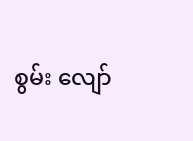စွမ်း လျော်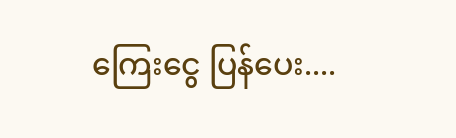ကြေးငွေ ပြန်ပေး....